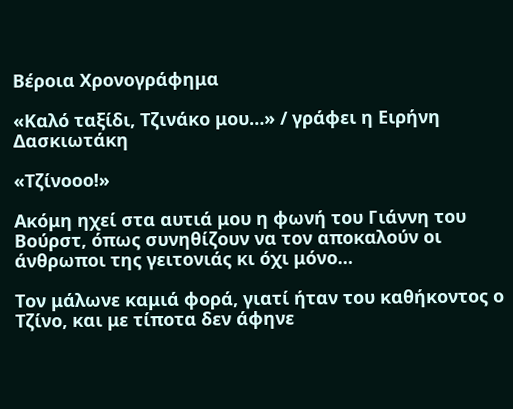Βέροια Χρονογράφημα

«Καλό ταξίδι, Τζινάκο μου…» / γράφει η Ειρήνη Δασκιωτάκη

«Τζίνοοο!»

Ακόμη ηχεί στα αυτιά μου η φωνή του Γιάννη του Βούρστ, όπως συνηθίζουν να τον αποκαλούν οι άνθρωποι της γειτονιάς κι όχι μόνο…

Τον μάλωνε καμιά φορά, γιατί ήταν του καθήκοντος ο Τζίνο, και με τίποτα δεν άφηνε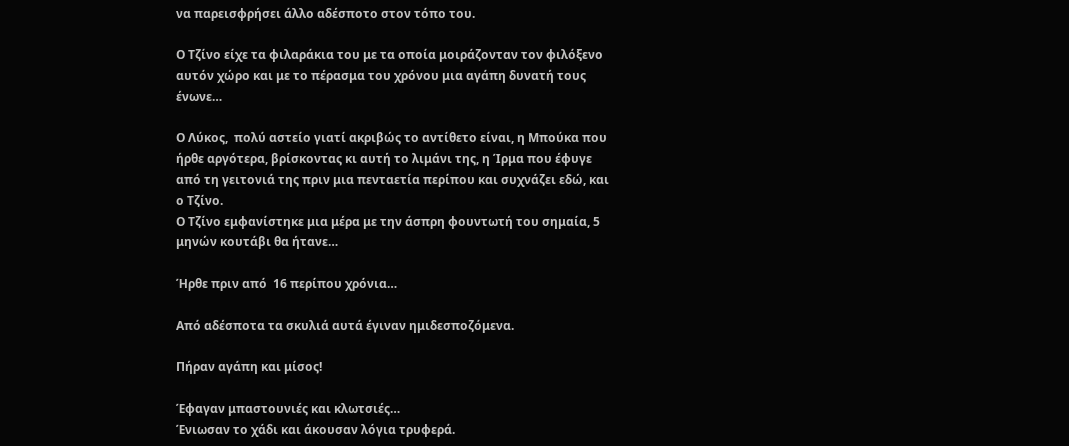να παρεισφρήσει άλλο αδέσποτο στον τόπο του.

Ο Τζίνο είχε τα φιλαράκια του με τα οποία μοιράζονταν τον φιλόξενο αυτόν χώρο και με το πέρασμα του χρόνου μια αγάπη δυνατή τους ένωνε…

Ο Λύκος,  πολύ αστείο γιατί ακριβώς το αντίθετο είναι, η Μπούκα που ήρθε αργότερα, βρίσκοντας κι αυτή το λιμάνι της, η Ίρμα που έφυγε από τη γειτονιά της πριν μια πενταετία περίπου και συχνάζει εδώ, και ο Τζίνο.
Ο Τζίνο εμφανίστηκε μια μέρα με την άσπρη φουντωτή του σημαία, 5 μηνών κουτάβι θα ήτανε…

Ήρθε πριν από  16 περίπου χρόνια…

Από αδέσποτα τα σκυλιά αυτά έγιναν ημιδεσποζόμενα.

Πήραν αγάπη και μίσος!

Έφαγαν μπαστουνιές και κλωτσιές…
Ένιωσαν το χάδι και άκουσαν λόγια τρυφερά.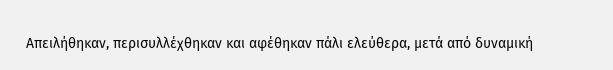Απειλήθηκαν, περισυλλέχθηκαν και αφέθηκαν πάλι ελεύθερα, μετά από δυναμική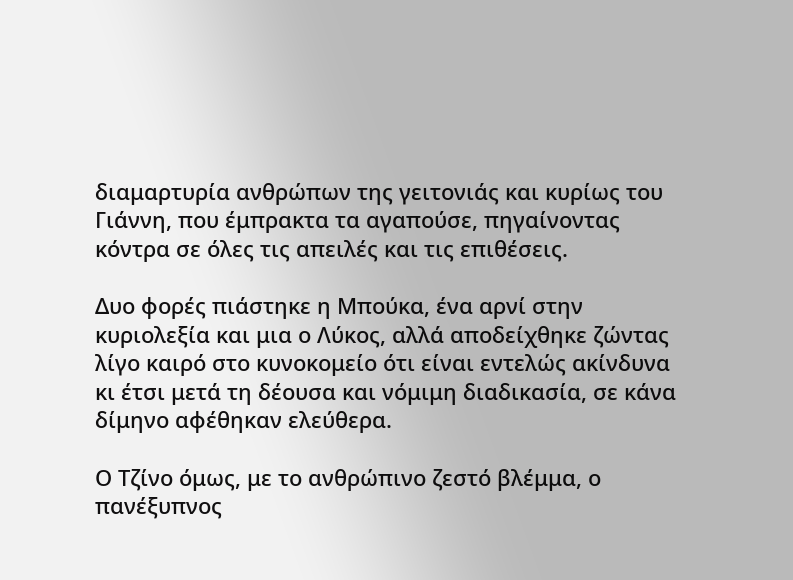διαμαρτυρία ανθρώπων της γειτονιάς και κυρίως του Γιάννη, που έμπρακτα τα αγαπούσε, πηγαίνοντας κόντρα σε όλες τις απειλές και τις επιθέσεις.

Δυο φορές πιάστηκε η Μπούκα, ένα αρνί στην κυριολεξία και μια ο Λύκος, αλλά αποδείχθηκε ζώντας λίγο καιρό στο κυνοκομείο ότι είναι εντελώς ακίνδυνα κι έτσι μετά τη δέουσα και νόμιμη διαδικασία, σε κάνα δίμηνο αφέθηκαν ελεύθερα.

Ο Τζίνο όμως, με το ανθρώπινο ζεστό βλέμμα, ο πανέξυπνος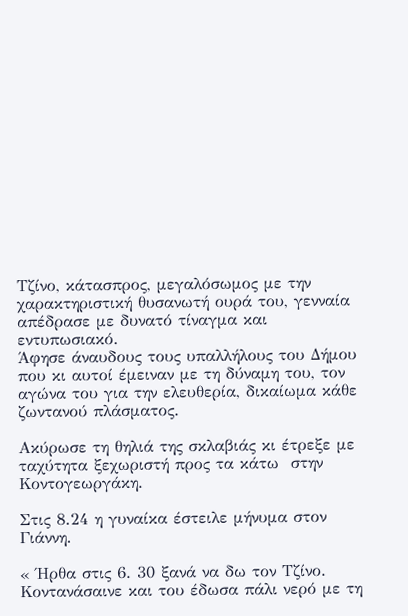Τζίνο, κάτασπρος, μεγαλόσωμος με την χαρακτηριστική θυσανωτή ουρά του, γενναία απέδρασε με δυνατό τίναγμα και εντυπωσιακό.
Άφησε άναυδους τους υπαλλήλους του Δήμου που κι αυτοί έμειναν με τη δύναμη του, τον αγώνα του για την ελευθερία, δικαίωμα κάθε ζωντανού πλάσματος.

Ακύρωσε τη θηλιά της σκλαβιάς κι έτρεξε με ταχύτητα ξεχωριστή προς τα κάτω  στην Κοντογεωργάκη.

Στις 8.24 η γυναίκα έστειλε μήνυμα στον Γιάννη.

« Ήρθα στις 6. 30 ξανά να δω τον Τζίνο.
Κοντανάσαινε και του έδωσα πάλι νερό με τη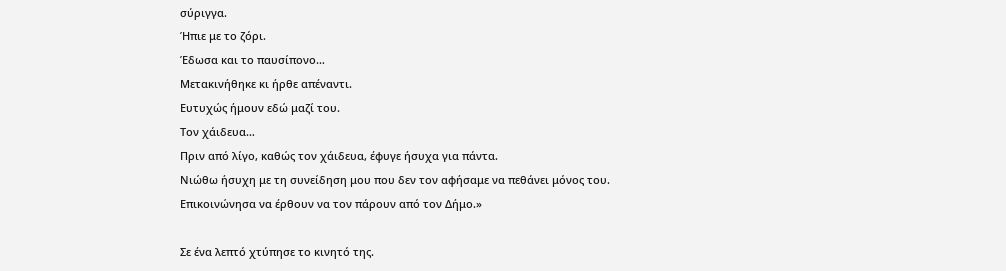σύριγγα.
Ήπιε με το ζόρι.
Έδωσα και το παυσίπονο…
Μετακινήθηκε κι ήρθε απέναντι.
Ευτυχώς ήμουν εδώ μαζί του.
Τον χάιδευα…
Πριν από λίγο, καθώς τον χάιδευα, έφυγε ήσυχα για πάντα.
Νιώθω ήσυχη με τη συνείδηση μου που δεν τον αφήσαμε να πεθάνει μόνος του.
Επικοινώνησα να έρθουν να τον πάρουν από τον Δήμο.»

Σε ένα λεπτό χτύπησε το κινητό της.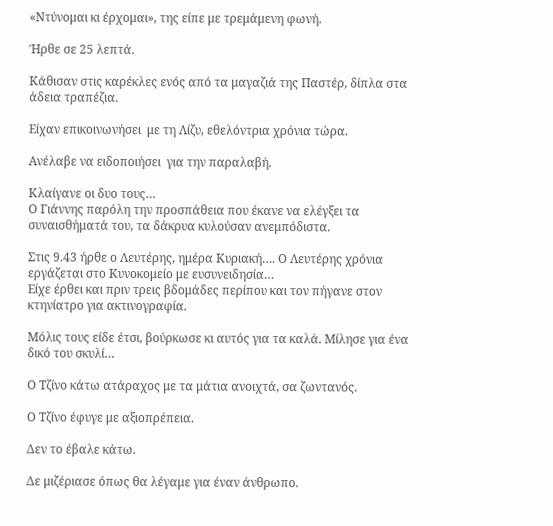«Ντύνομαι κι έρχομαι», της είπε με τρεμάμενη φωνή.

Ήρθε σε 25 λεπτά.

Κάθισαν στις καρέκλες ενός από τα μαγαζιά της Παστέρ, δίπλα στα άδεια τραπέζια.

Είχαν επικοινωνήσει  με τη Λίζυ, εθελόντρια χρόνια τώρα.

Ανέλαβε να ειδοποιήσει  για την παραλαβή.

Κλαίγανε οι δυο τους…
Ο Γιάννης παρόλη την προσπάθεια που έκανε να ελέγξει τα συναισθήματά του, τα δάκρυα κυλούσαν ανεμπόδιστα.

Στις 9.43 ήρθε ο Λευτέρης, ημέρα Κυριακή…. Ο Λευτέρης χρόνια εργάζεται στο Κυνοκομείο με ευσυνειδησία…
Είχε έρθει και πριν τρεις βδομάδες περίπου και τον πήγανε στον κτηνίατρο για ακτινογραφία.

Μόλις τους είδε έτσι, βούρκωσε κι αυτός για τα καλά. Μίλησε για ένα δικό του σκυλί…

Ο Τζίνο κάτω ατάραχος με τα μάτια ανοιχτά, σα ζωντανός.

Ο Τζίνο έφυγε με αξιοπρέπεια.

Δεν το έβαλε κάτω.

Δε μιζέριασε όπως θα λέγαμε για έναν άνθρωπο.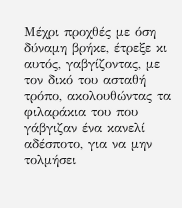Μέχρι προχθές με όση δύναμη βρήκε, έτρεξε κι αυτός, γαβγίζοντας, με τον δικό του ασταθή τρόπο, ακολουθώντας τα φιλαράκια του που γάβγιζαν ένα κανελί αδέσποτο, για να μην τολμήσει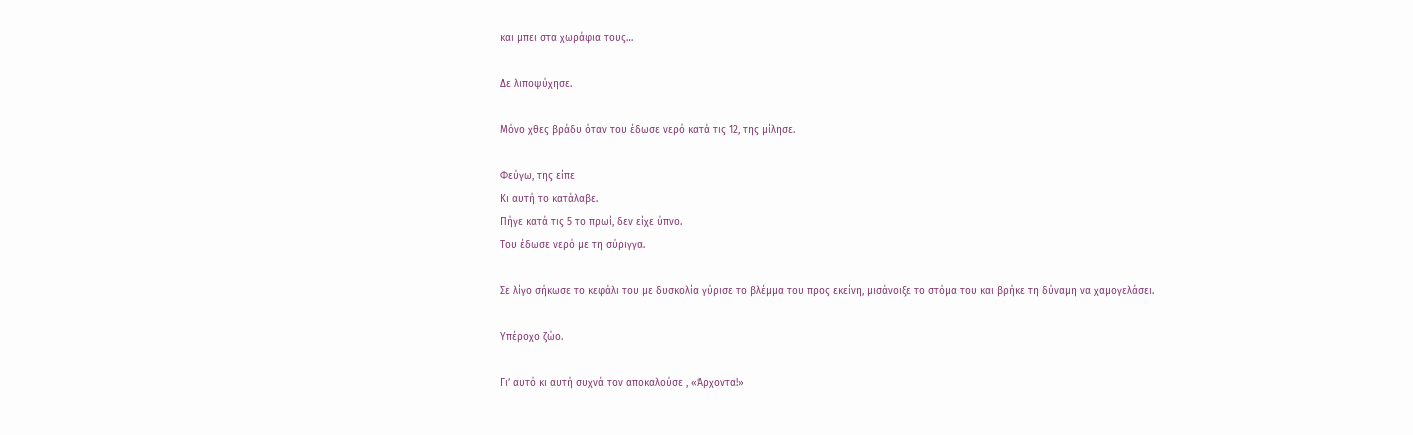και μπει στα χωράφια τους…

Δε λιποψύχησε.

Μόνο χθες βράδυ όταν του έδωσε νερό κατά τις 12, της μίλησε.

Φεύγω, της είπε
Κι αυτή το κατάλαβε.
Πήγε κατά τις 5 το πρωί, δεν είχε ύπνο.
Του έδωσε νερό με τη σύριγγα.

Σε λίγο σήκωσε το κεφάλι του με δυσκολία γύρισε το βλέμμα του προς εκείνη, μισάνοιξε το στόμα του και βρήκε τη δύναμη να χαμογελάσει.

Υπέροχο ζώο.

Γι’ αυτό κι αυτή συχνά τον αποκαλούσε , «Άρχοντα!»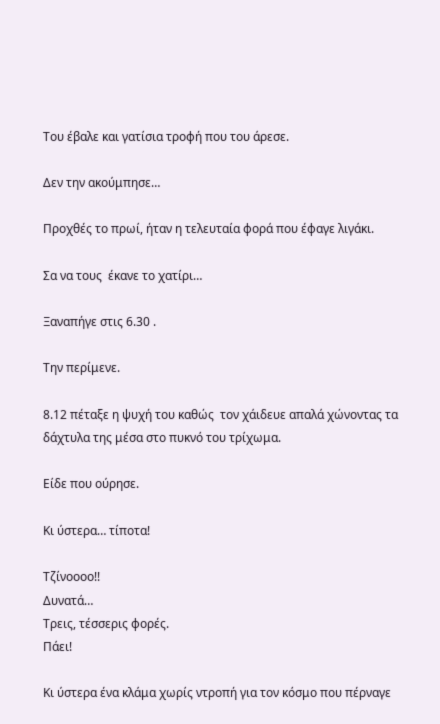Του έβαλε και γατίσια τροφή που του άρεσε.

Δεν την ακούμπησε…

Προχθές το πρωί, ήταν η τελευταία φορά που έφαγε λιγάκι.

Σα να τους  έκανε το χατίρι…

Ξαναπήγε στις 6.30 .

Την περίμενε.

8.12 πέταξε η ψυχή του καθώς  τον χάιδευε απαλά χώνοντας τα δάχτυλα της μέσα στο πυκνό του τρίχωμα.

Είδε που ούρησε.

Κι ύστερα… τίποτα!

Τζίνοοοο!!
Δυνατά…
Τρεις, τέσσερις φορές.
Πάει!

Κι ύστερα ένα κλάμα χωρίς ντροπή για τον κόσμο που πέρναγε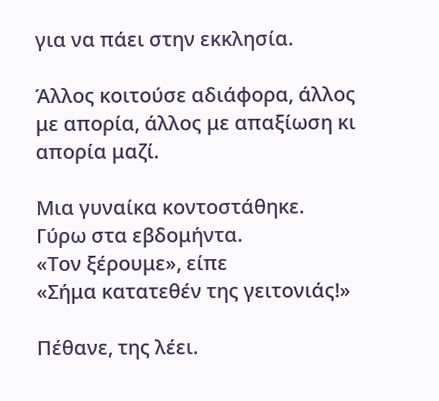για να πάει στην εκκλησία.

Άλλος κοιτούσε αδιάφορα, άλλος με απορία, άλλος με απαξίωση κι απορία μαζί.

Μια γυναίκα κοντοστάθηκε.
Γύρω στα εβδομήντα.
«Τον ξέρουμε», είπε
«Σήμα κατατεθέν της γειτονιάς!»

Πέθανε, της λέει.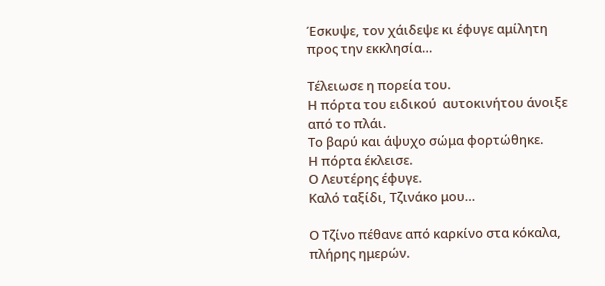Έσκυψε, τον χάιδεψε κι έφυγε αμίλητη προς την εκκλησία…

Τέλειωσε η πορεία του.
Η πόρτα του ειδικού  αυτοκινήτου άνοιξε από το πλάι.
Το βαρύ και άψυχο σώμα φορτώθηκε.
Η πόρτα έκλεισε.
Ο Λευτέρης έφυγε.
Καλό ταξίδι, Τζινάκο μου…

Ο Τζίνο πέθανε από καρκίνο στα κόκαλα, πλήρης ημερών.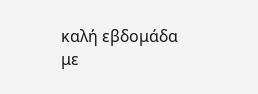καλή εβδομάδα με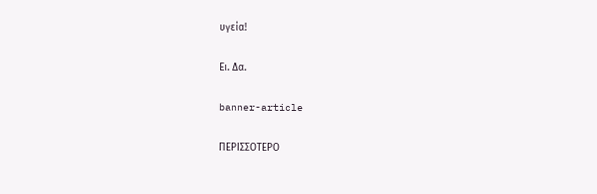υγεία!

Ει. Δα.

banner-article

ΠΕΡΙΣΣΟΤΕΡΟ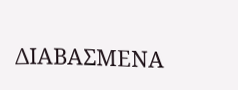ΔΙΑΒΑΣΜΕΝΑ